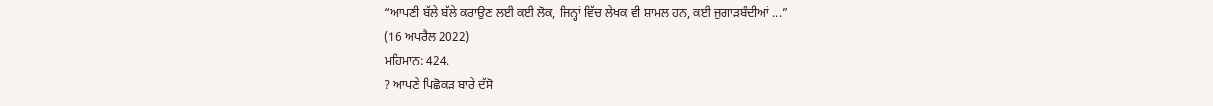“ਆਪਣੀ ਬੱਲੇ ਬੱਲੇ ਕਰਾਉਣ ਲਈ ਕਈ ਲੋਕ, ਜਿਨ੍ਹਾਂ ਵਿੱਚ ਲੇਖਕ ਵੀ ਸ਼ਾਮਲ ਹਨ, ਕਈ ਜੁਗਾੜਬੰਦੀਆਂ ...”
(16 ਅਪਰੈਲ 2022)
ਮਹਿਮਾਨ: 424.
? ਆਪਣੇ ਪਿਛੋਕੜ ਬਾਰੇ ਦੱਸੋ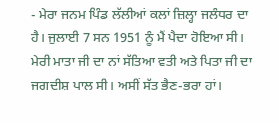- ਮੇਰਾ ਜਨਮ ਪਿੰਡ ਲੱਲੀਆਂ ਕਲਾਂ ਜ਼ਿਲ੍ਹਾ ਜਲੰਧਰ ਦਾ ਹੈ। ਜੁਲਾਈ 7 ਸਨ 1951 ਨੂੰ ਮੈਂ ਪੈਦਾ ਹੋਇਆ ਸੀ। ਮੇਰੀ ਮਾਤਾ ਜੀ ਦਾ ਨਾਂ ਸੱਤਿਆ ਵਤੀ ਅਤੇ ਪਿਤਾ ਜੀ ਦਾ ਜਗਦੀਸ਼ ਪਾਲ ਸੀ। ਅਸੀਂ ਸੱਤ ਭੈਣ-ਭਰਾ ਹਾਂ।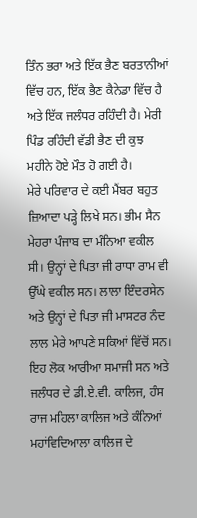ਤਿੰਨ ਭਰਾ ਅਤੇ ਇੱਕ ਭੈਣ ਬਰਤਾਨੀਆਂ ਵਿੱਚ ਹਨ, ਇੱਕ ਭੈਣ ਕੈਨੇਡਾ ਵਿੱਚ ਹੈ ਅਤੇ ਇੱਕ ਜਲੰਧਰ ਰਹਿੰਦੀ ਹੈ। ਮੇਰੀ ਪਿੰਡ ਰਹਿੰਦੀ ਵੱਡੀ ਭੈਣ ਦੀ ਕੁਝ ਮਹੀਨੇ ਹੋਏ ਮੌਤ ਹੋ ਗਈ ਹੈ।
ਮੇਰੇ ਪਰਿਵਾਰ ਦੇ ਕਈ ਮੈਂਬਰ ਬਹੁਤ ਜ਼ਿਆਦਾ ਪੜ੍ਹੇ ਲਿਖੇ ਸਨ। ਭੀਮ ਸੈਨ ਮੇਹਰਾ ਪੰਜਾਬ ਦਾ ਮੰਨਿਆ ਵਕੀਲ ਸੀ। ਉਨ੍ਹਾਂ ਦੇ ਪਿਤਾ ਜੀ ਰਾਧਾ ਰਾਮ ਵੀ ਉੱਘੇ ਵਕੀਲ ਸਨ। ਲਾਲਾ ਇੰਦਰਸੇਨ ਅਤੇ ਉਨ੍ਹਾਂ ਦੇ ਪਿਤਾ ਜੀ ਮਾਸਟਰ ਨੰਦ ਲਾਲ ਮੇਰੇ ਆਪਣੇ ਸਕਿਆਂ ਵਿੱਚੋਂ ਸਨ। ਇਹ ਲੋਕ ਆਰੀਆ ਸਮਾਜੀ ਸਨ ਅਤੇ ਜਲੰਧਰ ਦੇ ਡੀ.ਏ.ਵੀ. ਕਾਲਿਜ, ਹੰਸ ਰਾਜ ਮਹਿਲਾ ਕਾਲਿਜ ਅਤੇ ਕੰਨਿਆਂ ਮਹਾਂਵਿਦਿਆਲਾ ਕਾਲਿਜ ਦੇ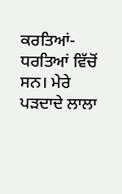ਕਰਤਿਆਂ-ਧਰਤਿਆਂ ਵਿੱਚੋਂ ਸਨ। ਮੇਰੇ ਪੜਦਾਦੇ ਲਾਲਾ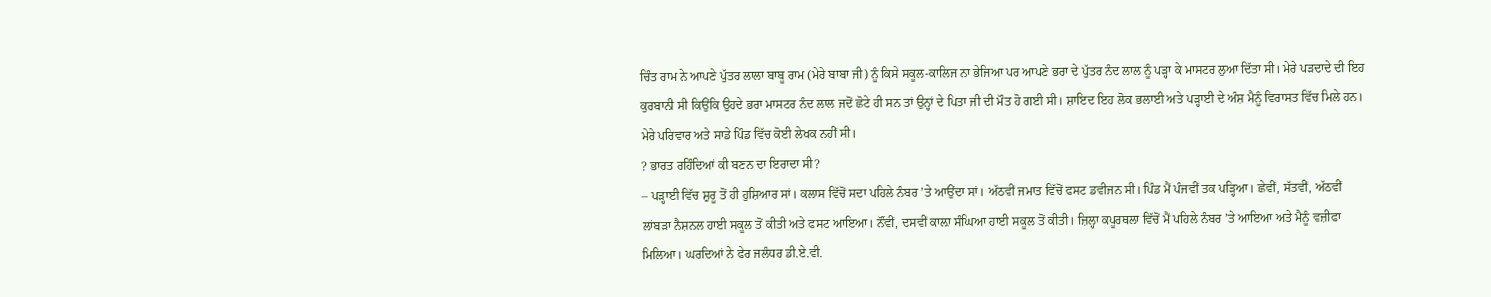ਚਿੰਤ ਰਾਮ ਨੇ ਆਪਣੇ ਪੁੱਤਰ ਲਾਲਾ ਬਾਬੂ ਰਾਮ (ਮੇਰੇ ਬਾਬਾ ਜੀ) ਨੂੰ ਕਿਸੇ ਸਕੂਲ-ਕਾਲਿਜ ਨਾ ਭੇਜਿਆ ਪਰ ਆਪਣੇ ਭਰਾ ਦੇ ਪੁੱਤਰ ਨੰਦ ਲਾਲ ਨੂੰ ਪੜ੍ਹਾ ਕੇ ਮਾਸਟਰ ਲੁਆ ਦਿੱਤਾ ਸੀ। ਮੇਰੇ ਪੜਦਾਦੇ ਦੀ ਇਹ ਕੁਰਬਾਨੀ ਸੀ ਕਿਉਂਕਿ ਉਹਦੇ ਭਰਾ ਮਾਸਟਰ ਨੰਦ ਲਾਲ ਜਦੋਂ ਛੋਟੇ ਹੀ ਸਨ ਤਾਂ ਉਨ੍ਹਾਂ ਦੇ ਪਿਤਾ ਜੀ ਦੀ ਮੌਤ ਹੋ ਗਈ ਸੀ। ਸ਼ਾਇਦ ਇਹ ਲੋਕ ਭਲਾਈ ਅਤੇ ਪੜ੍ਹਾਈ ਦੇ ਅੰਸ਼ ਮੈਨੂੰ ਵਿਰਾਸਤ ਵਿੱਚ ਮਿਲੇ ਹਨ। ਮੇਰੇ ਪਰਿਵਾਰ ਅਤੇ ਸਾਡੇ ਪਿੰਡ ਵਿੱਚ ਕੋਈ ਲੇਖਕ ਨਹੀਂ ਸੀ।
? ਭਾਰਤ ਰਹਿੰਦਿਆਂ ਕੀ ਬਣਨ ਦਾ ਇਰਾਦਾ ਸੀ?
– ਪੜ੍ਹਾਈ ਵਿੱਚ ਸ਼ੁਰੂ ਤੋਂ ਹੀ ਹੁਸ਼ਿਆਰ ਸਾਂ। ਕਲਾਸ ਵਿੱਚੋਂ ਸਦਾ ਪਹਿਲੇ ਨੰਬਰ ’ਤੇ ਆਉਂਦਾ ਸਾਂ। ਅੱਠਵੀਂ ਜਮਾਤ ਵਿੱਚੋਂ ਫਸਟ ਡਵੀਜਨ ਸੀ। ਪਿੰਡ ਮੈਂ ਪੰਜਵੀਂ ਤਕ ਪੜ੍ਹਿਆ। ਛੇਵੀਂ, ਸੱਤਵੀਂ, ਅੱਠਵੀਂ ਲਾਂਬੜਾ ਨੈਸ਼ਨਲ ਹਾਈ ਸਕੂਲ ਤੋਂ ਕੀਤੀ ਅਤੇ ਫਸਟ ਆਇਆ। ਨੌਂਵੀਂ, ਦਸਵੀਂ ਕਾਲ਼ਾ ਸੰਘਿਆ ਹਾਈ ਸਕੂਲ ਤੋਂ ਕੀਤੀ। ਜ਼ਿਲ੍ਹਾ ਕਪੂਰਥਲਾ ਵਿੱਚੋਂ ਮੈਂ ਪਹਿਲੇ ਨੰਬਰ ’ਤੇ ਆਇਆ ਅਤੇ ਮੈਨੂੰ ਵਜ਼ੀਫਾ ਮਿਲਿਆ। ਘਰਦਿਆਂ ਨੇ ਫੇਰ ਜਲੰਧਰ ਡੀ.ਏ.ਵੀ.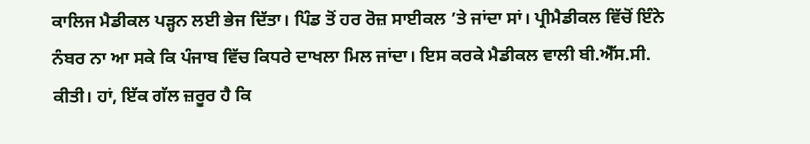ਕਾਲਿਜ ਮੈਡੀਕਲ ਪੜ੍ਹਨ ਲਈ ਭੇਜ ਦਿੱਤਾ। ਪਿੰਡ ਤੋਂ ਹਰ ਰੋਜ਼ ਸਾਈਕਲ ’ਤੇ ਜਾਂਦਾ ਸਾਂ। ਪ੍ਰੀਮੈਡੀਕਲ ਵਿੱਚੋਂ ਇੰਨੇ ਨੰਬਰ ਨਾ ਆ ਸਕੇ ਕਿ ਪੰਜਾਬ ਵਿੱਚ ਕਿਧਰੇ ਦਾਖਲਾ ਮਿਲ ਜਾਂਦਾ। ਇਸ ਕਰਕੇ ਮੈਡੀਕਲ ਵਾਲੀ ਬੀ.ਐੱਸ.ਸੀ. ਕੀਤੀ। ਹਾਂ, ਇੱਕ ਗੱਲ ਜ਼ਰੂਰ ਹੈ ਕਿ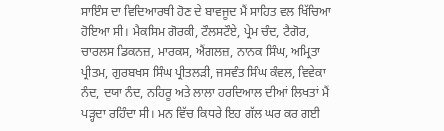ਸਾਇੰਸ ਦਾ ਵਿਦਿਆਰਥੀ ਹੋਣ ਦੇ ਬਾਵਜੂਦ ਮੈਂ ਸਾਹਿਤ ਵਲ ਖਿੱਚਿਆ ਹੋਇਆ ਸੀ। ਮੈਕਸਿਮ ਗੋਰਕੀ, ਟੌਲਸਟੌਏ, ਪ੍ਰੇਮ ਚੰਦ, ਟੈਗੋਰ, ਚਾਰਲਸ ਡਿਕਨਜ਼, ਮਾਰਕਸ, ਐਂਗਲਜ਼, ਨਾਨਕ ਸਿੰਘ, ਅਮ੍ਰਿਤਾ ਪ੍ਰੀਤਮ, ਗੁਰਬਖਸ ਸਿੰਘ ਪ੍ਰੀਤਲੜੀ, ਜਸਵੰਤ ਸਿੰਘ ਕੰਵਲ, ਵਿਵੇਕਾ ਨੰਦ, ਦਯਾ ਨੰਦ, ਨਹਿਰੂ ਅਤੇ ਲਾਲਾ ਹਰਦਿਆਲ ਦੀਆਂ ਲਿਖਤਾਂ ਮੈਂ ਪੜ੍ਹਦਾ ਰਹਿੰਦਾ ਸੀ। ਮਨ ਵਿੱਚ ਕਿਧਰੇ ਇਹ ਗੱਲ ਘਰ ਕਰ ਗਈ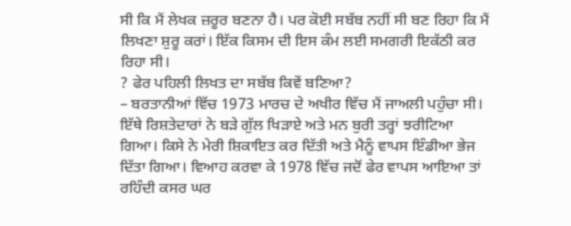ਸੀ ਕਿ ਮੈਂ ਲੇਖਕ ਜ਼ਰੂਰ ਬਣਨਾ ਹੈ। ਪਰ ਕੋਈ ਸਬੱਬ ਨਹੀਂ ਸੀ ਬਣ ਰਿਹਾ ਕਿ ਮੈਂ ਲਿਖਣਾ ਸ਼ੁਰੂ ਕਰਾਂ। ਇੱਕ ਕਿਸਮ ਦੀ ਇਸ ਕੰਮ ਲਈ ਸਮਗਰੀ ਇਕੱਠੀ ਕਰ ਰਿਹਾ ਸੀ।
? ਫੇਰ ਪਹਿਲੀ ਲਿਖਤ ਦਾ ਸਬੱਬ ਕਿਵੇਂ ਬਣਿਆ?
– ਬਰਤਾਨੀਆਂ ਵਿੱਚ 1973 ਮਾਰਚ ਦੇ ਅਖੀਰ ਵਿੱਚ ਮੈਂ ਜਾਅਲੀ ਪਹੁੰਚਾ ਸੀ। ਇੱਥੇ ਰਿਸ਼ਤੇਦਾਰਾਂ ਨੇ ਬੜੇ ਗੁੱਲ ਖਿੜਾਏ ਅਤੇ ਮਨ ਬੁਰੀ ਤਰ੍ਹਾਂ ਝਰੀਟਿਆ ਗਿਆ। ਕਿਸੇ ਨੇ ਮੇਰੀ ਸ਼ਿਕਾਇਤ ਕਰ ਦਿੱਤੀ ਅਤੇ ਮੈਨੂੰ ਵਾਪਸ ਇੰਡੀਆ ਭੇਜ ਦਿੱਤਾ ਗਿਆ। ਵਿਆਹ ਕਰਵਾ ਕੇ 1978 ਵਿੱਚ ਜਦੋਂ ਫੇਰ ਵਾਪਸ ਆਇਆ ਤਾਂ ਰਹਿੰਦੀ ਕਸਰ ਘਰ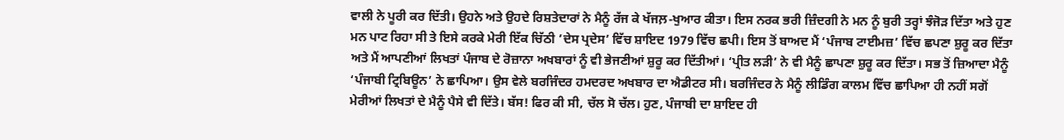ਵਾਲੀ ਨੇ ਪੂਰੀ ਕਰ ਦਿੱਤੀ। ਉਹਨੇ ਅਤੇ ਉਹਦੇ ਰਿਸ਼ਤੇਦਾਰਾਂ ਨੇ ਮੈਨੂੰ ਰੱਜ ਕੇ ਖੱਜਲ਼-ਖੁਆਰ ਕੀਤਾ। ਇਸ ਨਰਕ ਭਰੀ ਜ਼ਿੰਦਗੀ ਨੇ ਮਨ ਨੂੰ ਬੁਰੀ ਤਰ੍ਹਾਂ ਝੰਜੋੜ ਦਿੱਤਾ ਅਤੇ ਹੁਣ ਮਨ ਪਾਟ ਰਿਹਾ ਸੀ ਤੇ ਇਸੇ ਕਰਕੇ ਮੇਰੀ ਇੱਕ ਚਿੱਠੀ ’ਦੇਸ ਪ੍ਰਦੇਸ’ ਵਿੱਚ ਸ਼ਾਇਦ 1979 ਵਿੱਚ ਛਪੀ। ਇਸ ਤੋਂ ਬਾਅਦ ਮੈਂ ‘ਪੰਜਾਬ ਟਾਈਮਜ਼’ ਵਿੱਚ ਛਪਣਾ ਸ਼ੁਰੂ ਕਰ ਦਿੱਤਾ ਅਤੇ ਮੈਂ ਆਪਣੀਆਂ ਲਿਖਤਾਂ ਪੰਜਾਬ ਦੇ ਰੋਜ਼ਾਨਾ ਅਖਬਾਰਾਂ ਨੂੰ ਵੀ ਭੇਜਣੀਆਂ ਸ਼ੁਰੂ ਕਰ ਦਿੱਤੀਆਂ। ‘ਪ੍ਰੀਤ ਲੜੀ’ ਨੇ ਵੀ ਮੈਨੂੰ ਛਾਪਣਾ ਸ਼ੁਰੂ ਕਰ ਦਿੱਤਾ। ਸਭ ਤੋਂ ਜ਼ਿਆਦਾ ਮੈਨੂੰ ‘ਪੰਜਾਬੀ ਟ੍ਰਿਬਿਊਨ’ ਨੇ ਛਾਪਿਆ। ਉਸ ਵੇਲੇ ਬਰਜਿੰਦਰ ਹਮਦਰਦ ਅਖਬਾਰ ਦਾ ਐਡੀਟਰ ਸੀ। ਬਰਜਿੰਦਰ ਨੇ ਮੈਨੂੰ ਲੀਡਿੰਗ ਕਾਲਮ ਵਿੱਚ ਛਾਪਿਆ ਹੀ ਨਹੀਂ ਸਗੋਂ ਮੇਰੀਆਂ ਲਿਖਤਾਂ ਦੇ ਮੈਨੂੰ ਪੈਸੇ ਵੀ ਦਿੱਤੇ। ਬੱਸ! ਫਿਰ ਕੀ ਸੀ, ਚੱਲ ਸੋ ਚੱਲ। ਹੁਣ, ਪੰਜਾਬੀ ਦਾ ਸ਼ਾਇਦ ਹੀ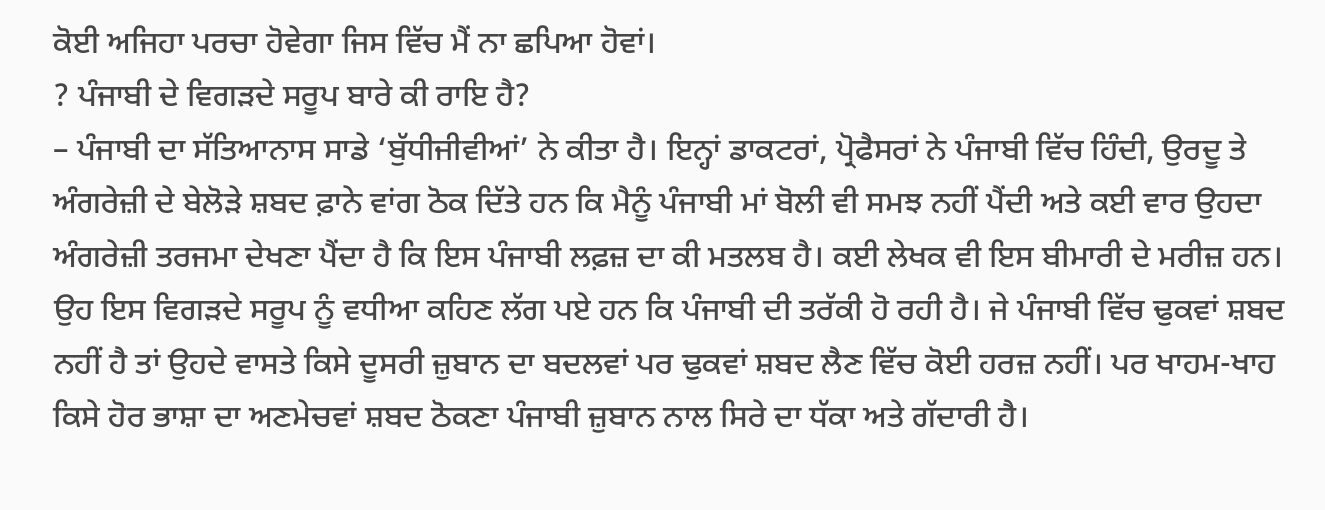ਕੋਈ ਅਜਿਹਾ ਪਰਚਾ ਹੋਵੇਗਾ ਜਿਸ ਵਿੱਚ ਮੈਂ ਨਾ ਛਪਿਆ ਹੋਵਾਂ।
? ਪੰਜਾਬੀ ਦੇ ਵਿਗੜਦੇ ਸਰੂਪ ਬਾਰੇ ਕੀ ਰਾਇ ਹੈ?
– ਪੰਜਾਬੀ ਦਾ ਸੱਤਿਆਨਾਸ ਸਾਡੇ ‘ਬੁੱਧੀਜੀਵੀਆਂ’ ਨੇ ਕੀਤਾ ਹੈ। ਇਨ੍ਹਾਂ ਡਾਕਟਰਾਂ, ਪ੍ਰੋਫੈਸਰਾਂ ਨੇ ਪੰਜਾਬੀ ਵਿੱਚ ਹਿੰਦੀ, ਉਰਦੂ ਤੇ ਅੰਗਰੇਜ਼ੀ ਦੇ ਬੇਲੋੜੇ ਸ਼ਬਦ ਫ਼ਾਨੇ ਵਾਂਗ ਠੋਕ ਦਿੱਤੇ ਹਨ ਕਿ ਮੈਨੂੰ ਪੰਜਾਬੀ ਮਾਂ ਬੋਲੀ ਵੀ ਸਮਝ ਨਹੀਂ ਪੈਂਦੀ ਅਤੇ ਕਈ ਵਾਰ ਉਹਦਾ ਅੰਗਰੇਜ਼ੀ ਤਰਜਮਾ ਦੇਖਣਾ ਪੈਂਦਾ ਹੈ ਕਿ ਇਸ ਪੰਜਾਬੀ ਲਫ਼ਜ਼ ਦਾ ਕੀ ਮਤਲਬ ਹੈ। ਕਈ ਲੇਖਕ ਵੀ ਇਸ ਬੀਮਾਰੀ ਦੇ ਮਰੀਜ਼ ਹਨ। ਉਹ ਇਸ ਵਿਗੜਦੇ ਸਰੂਪ ਨੂੰ ਵਧੀਆ ਕਹਿਣ ਲੱਗ ਪਏ ਹਨ ਕਿ ਪੰਜਾਬੀ ਦੀ ਤਰੱਕੀ ਹੋ ਰਹੀ ਹੈ। ਜੇ ਪੰਜਾਬੀ ਵਿੱਚ ਢੁਕਵਾਂ ਸ਼ਬਦ ਨਹੀਂ ਹੈ ਤਾਂ ਉਹਦੇ ਵਾਸਤੇ ਕਿਸੇ ਦੂਸਰੀ ਜ਼ੁਬਾਨ ਦਾ ਬਦਲਵਾਂ ਪਰ ਢੁਕਵਾਂ ਸ਼ਬਦ ਲੈਣ ਵਿੱਚ ਕੋਈ ਹਰਜ਼ ਨਹੀਂ। ਪਰ ਖਾਹਮ-ਖਾਹ ਕਿਸੇ ਹੋਰ ਭਾਸ਼ਾ ਦਾ ਅਣਮੇਚਵਾਂ ਸ਼ਬਦ ਠੋਕਣਾ ਪੰਜਾਬੀ ਜ਼ੁਬਾਨ ਨਾਲ ਸਿਰੇ ਦਾ ਧੱਕਾ ਅਤੇ ਗੱਦਾਰੀ ਹੈ।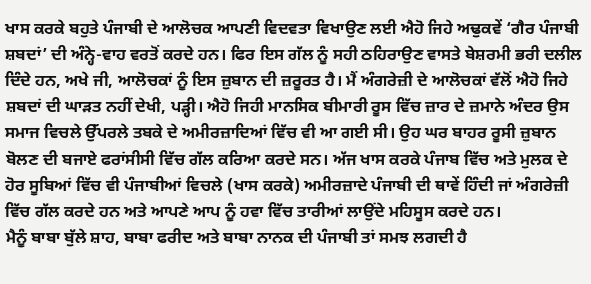ਖਾਸ ਕਰਕੇ ਬਹੁਤੇ ਪੰਜਾਬੀ ਦੇ ਆਲੋਚਕ ਆਪਣੀ ਵਿਦਵਤਾ ਵਿਖਾਉਣ ਲਈ ਐਹੋ ਜਿਹੇ ਅਢੁਕਵੇਂ ‘ਗੈਰ ਪੰਜਾਬੀ ਸ਼ਬਦਾਂ’ ਦੀ ਅੰਨ੍ਹੇ-ਵਾਹ ਵਰਤੋਂ ਕਰਦੇ ਹਨ। ਫਿਰ ਇਸ ਗੱਲ ਨੂੰ ਸਹੀ ਠਹਿਰਾਉਣ ਵਾਸਤੇ ਬੇਸ਼ਰਮੀ ਭਰੀ ਦਲੀਲ ਦਿੰਦੇ ਹਨ, ਅਖੇ ਜੀ, ਆਲੋਚਕਾਂ ਨੂੰ ਇਸ ਜ਼ੁਬਾਨ ਦੀ ਜ਼ਰੂਰਤ ਹੈ। ਮੈਂ ਅੰਗਰੇਜ਼ੀ ਦੇ ਆਲੋਚਕਾਂ ਵੱਲੋਂ ਐਹੋ ਜਿਹੇ ਸ਼ਬਦਾਂ ਦੀ ਘਾੜਤ ਨਹੀਂ ਦੇਖੀ, ਪੜ੍ਹੀ। ਐਹੋ ਜਿਹੀ ਮਾਨਸਿਕ ਬੀਮਾਰੀ ਰੂਸ ਵਿੱਚ ਜ਼ਾਰ ਦੇ ਜ਼ਮਾਨੇ ਅੰਦਰ ਉਸ ਸਮਾਜ ਵਿਚਲੇ ਉੱਪਰਲੇ ਤਬਕੇ ਦੇ ਅਮੀਰਜ਼ਾਦਿਆਂ ਵਿੱਚ ਵੀ ਆ ਗਈ ਸੀ। ਉਹ ਘਰ ਬਾਹਰ ਰੂਸੀ ਜ਼ੁਬਾਨ ਬੋਲਣ ਦੀ ਬਜਾਏ ਫਰਾਂਸੀਸੀ ਵਿੱਚ ਗੱਲ ਕਰਿਆ ਕਰਦੇ ਸਨ। ਅੱਜ ਖਾਸ ਕਰਕੇ ਪੰਜਾਬ ਵਿੱਚ ਅਤੇ ਮੁਲਕ ਦੇ ਹੋਰ ਸੂਬਿਆਂ ਵਿੱਚ ਵੀ ਪੰਜਾਬੀਆਂ ਵਿਚਲੇ (ਖਾਸ ਕਰਕੇ) ਅਮੀਰਜ਼ਾਦੇ ਪੰਜਾਬੀ ਦੀ ਥਾਵੇਂ ਹਿੰਦੀ ਜਾਂ ਅੰਗਰੇਜ਼ੀ ਵਿੱਚ ਗੱਲ ਕਰਦੇ ਹਨ ਅਤੇ ਆਪਣੇ ਆਪ ਨੂੰ ਹਵਾ ਵਿੱਚ ਤਾਰੀਆਂ ਲਾਉਂਦੇ ਮਹਿਸੂਸ ਕਰਦੇ ਹਨ।
ਮੈਨੂੰ ਬਾਬਾ ਬੁੱਲੇ ਸ਼ਾਹ, ਬਾਬਾ ਫਰੀਦ ਅਤੇ ਬਾਬਾ ਨਾਨਕ ਦੀ ਪੰਜਾਬੀ ਤਾਂ ਸਮਝ ਲਗਦੀ ਹੈ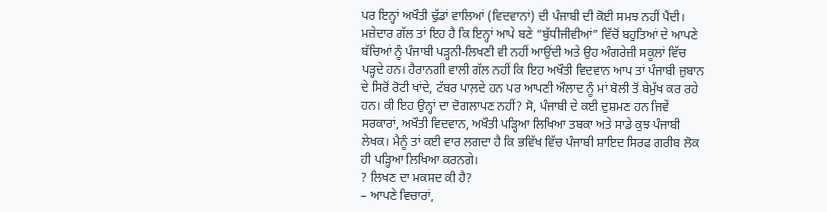ਪਰ ਇਨ੍ਹਾਂ ਅਖੌਤੀ ਢੁੱਡਾਂ ਵਾਲਿਆਂ (ਵਿਦਵਾਨਾਂ) ਦੀ ਪੰਜਾਬੀ ਦੀ ਕੋਈ ਸਮਝ ਨਹੀਂ ਪੈਂਦੀ। ਮਜ਼ੇਦਾਰ ਗੱਲ ਤਾਂ ਇਹ ਹੈ ਕਿ ਇਨ੍ਹਾਂ ਆਪੇ ਬਣੇ “ਬੁੱਧੀਜੀਵੀਆਂ” ਵਿੱਚੋਂ ਬਹੁਤਿਆਂ ਦੇ ਆਪਣੇ ਬੱਚਿਆਂ ਨੂੰ ਪੰਜਾਬੀ ਪੜ੍ਹਨੀ-ਲਿਖਣੀ ਵੀ ਨਹੀਂ ਆਉਂਦੀ ਅਤੇ ਉਹ ਅੰਗਰੇਜ਼ੀ ਸਕੂਲਾਂ ਵਿੱਚ ਪੜ੍ਹਦੇ ਹਨ। ਹੈਰਾਨਗੀ ਵਾਲੀ ਗੱਲ ਨਹੀਂ ਕਿ ਇਹ ਅਖੌਤੀ ਵਿਦਵਾਨ ਆਪ ਤਾਂ ਪੰਜਾਬੀ ਜ਼ੁਬਾਨ ਦੇ ਸਿਰੋਂ ਰੋਟੀ ਖਾਂਦੇ, ਟੱਬਰ ਪਾਲ਼ਦੇ ਹਨ ਪਰ ਆਪਣੀ ਔਲਾਦ ਨੂੰ ਮਾਂ ਬੋਲੀ ਤੋਂ ਬੇਮੁੱਖ ਕਰ ਰਹੇ ਹਨ। ਕੀ ਇਹ ਉਨ੍ਹਾਂ ਦਾ ਦੋਗਲਾਪਣ ਨਹੀਂ? ਸੋ, ਪੰਜਾਬੀ ਦੇ ਕਈ ਦੁਸ਼ਮਣ ਹਨ ਜਿਵੇਂ ਸਰਕਾਰਾਂ, ਅਖੌਤੀ ਵਿਦਵਾਨ, ਅਖੌਤੀ ਪੜ੍ਹਿਆ ਲਿਖਿਆ ਤਬਕਾ ਅਤੇ ਸਾਡੇ ਕੁਝ ਪੰਜਾਬੀ ਲੇਖਕ। ਮੈਨੂੰ ਤਾਂ ਕਈ ਵਾਰ ਲਗਦਾ ਹੈ ਕਿ ਭਵਿੱਖ ਵਿੱਚ ਪੰਜਾਬੀ ਸ਼ਾਇਦ ਸਿਰਫ ਗਰੀਬ ਲੋਕ ਹੀ ਪੜ੍ਹਿਆ ਲਿਖਿਆ ਕਰਨਗੇ।
? ਲਿਖਣ ਦਾ ਮਕਸਦ ਕੀ ਹੈ?
– ਆਪਣੇ ਵਿਚਾਰਾਂ,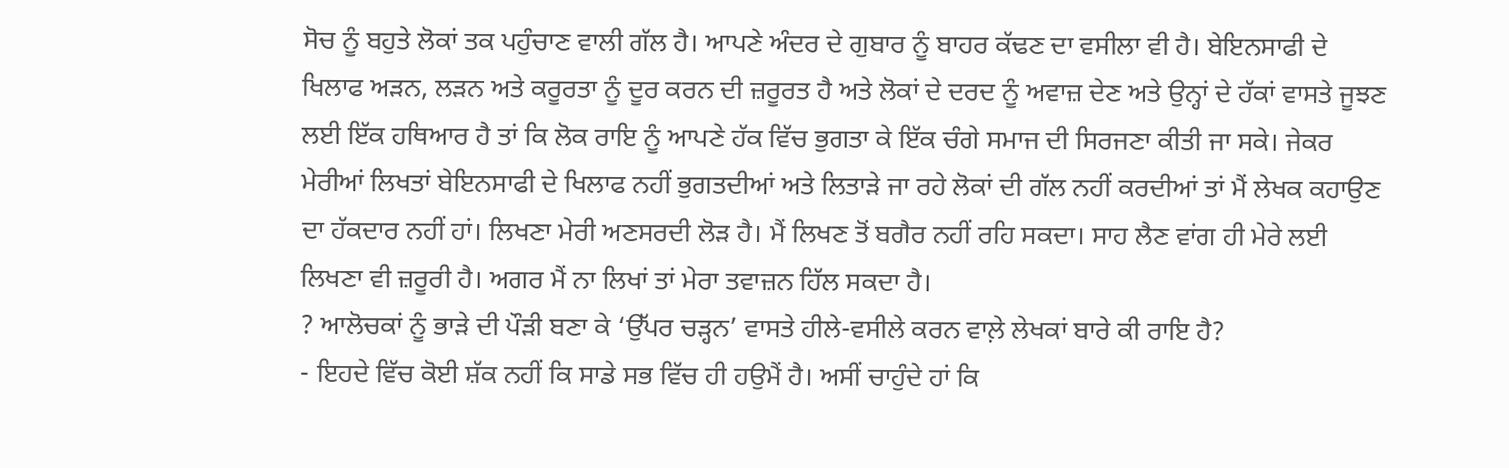ਸੋਚ ਨੂੰ ਬਹੁਤੇ ਲੋਕਾਂ ਤਕ ਪਹੁੰਚਾਣ ਵਾਲੀ ਗੱਲ ਹੈ। ਆਪਣੇ ਅੰਦਰ ਦੇ ਗੁਬਾਰ ਨੂੰ ਬਾਹਰ ਕੱਢਣ ਦਾ ਵਸੀਲਾ ਵੀ ਹੈ। ਬੇਇਨਸਾਫੀ ਦੇ ਖਿਲਾਫ ਅੜਨ, ਲੜਨ ਅਤੇ ਕਰੂਰਤਾ ਨੂੰ ਦੂਰ ਕਰਨ ਦੀ ਜ਼ਰੂਰਤ ਹੈ ਅਤੇ ਲੋਕਾਂ ਦੇ ਦਰਦ ਨੂੰ ਅਵਾਜ਼ ਦੇਣ ਅਤੇ ਉਨ੍ਹਾਂ ਦੇ ਹੱਕਾਂ ਵਾਸਤੇ ਜੂਝਣ ਲਈ ਇੱਕ ਹਥਿਆਰ ਹੈ ਤਾਂ ਕਿ ਲੋਕ ਰਾਇ ਨੂੰ ਆਪਣੇ ਹੱਕ ਵਿੱਚ ਭੁਗਤਾ ਕੇ ਇੱਕ ਚੰਗੇ ਸਮਾਜ ਦੀ ਸਿਰਜਣਾ ਕੀਤੀ ਜਾ ਸਕੇ। ਜੇਕਰ ਮੇਰੀਆਂ ਲਿਖਤਾਂ ਬੇਇਨਸਾਫੀ ਦੇ ਖਿਲਾਫ ਨਹੀਂ ਭੁਗਤਦੀਆਂ ਅਤੇ ਲਿਤਾੜੇ ਜਾ ਰਹੇ ਲੋਕਾਂ ਦੀ ਗੱਲ ਨਹੀਂ ਕਰਦੀਆਂ ਤਾਂ ਮੈਂ ਲੇਖਕ ਕਹਾਉਣ ਦਾ ਹੱਕਦਾਰ ਨਹੀਂ ਹਾਂ। ਲਿਖਣਾ ਮੇਰੀ ਅਣਸਰਦੀ ਲੋੜ ਹੈ। ਮੈਂ ਲਿਖਣ ਤੋਂ ਬਗੈਰ ਨਹੀਂ ਰਹਿ ਸਕਦਾ। ਸਾਹ ਲੈਣ ਵਾਂਗ ਹੀ ਮੇਰੇ ਲਈ ਲਿਖਣਾ ਵੀ ਜ਼ਰੂਰੀ ਹੈ। ਅਗਰ ਮੈਂ ਨਾ ਲਿਖਾਂ ਤਾਂ ਮੇਰਾ ਤਵਾਜ਼ਨ ਹਿੱਲ ਸਕਦਾ ਹੈ।
? ਆਲੋਚਕਾਂ ਨੂੰ ਭਾੜੇ ਦੀ ਪੌੜੀ ਬਣਾ ਕੇ ‘ਉੱਪਰ ਚੜ੍ਹਨ’ ਵਾਸਤੇ ਹੀਲੇ-ਵਸੀਲੇ ਕਰਨ ਵਾਲ਼ੇ ਲੇਖਕਾਂ ਬਾਰੇ ਕੀ ਰਾਇ ਹੈ?
- ਇਹਦੇ ਵਿੱਚ ਕੋਈ ਸ਼ੱਕ ਨਹੀਂ ਕਿ ਸਾਡੇ ਸਭ ਵਿੱਚ ਹੀ ਹਉਮੈਂ ਹੈ। ਅਸੀਂ ਚਾਹੁੰਦੇ ਹਾਂ ਕਿ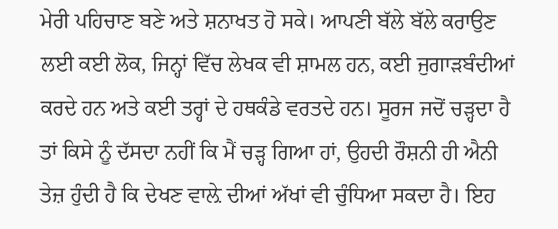ਮੇਰੀ ਪਹਿਚਾਣ ਬਣੇ ਅਤੇ ਸ਼ਨਾਖਤ ਹੋ ਸਕੇ। ਆਪਣੀ ਬੱਲੇ ਬੱਲੇ ਕਰਾਉਣ ਲਈ ਕਈ ਲੋਕ, ਜਿਨ੍ਹਾਂ ਵਿੱਚ ਲੇਖਕ ਵੀ ਸ਼ਾਮਲ ਹਨ, ਕਈ ਜੁਗਾੜਬੰਦੀਆਂ ਕਰਦੇ ਹਨ ਅਤੇ ਕਈ ਤਰ੍ਹਾਂ ਦੇ ਹਥਕੰਡੇ ਵਰਤਦੇ ਹਨ। ਸੂਰਜ ਜਦੋਂ ਚੜ੍ਹਦਾ ਹੈ ਤਾਂ ਕਿਸੇ ਨੂੰ ਦੱਸਦਾ ਨਹੀਂ ਕਿ ਮੈਂ ਚੜ੍ਹ ਗਿਆ ਹਾਂ, ਉਹਦੀ ਰੌਸ਼ਨੀ ਹੀ ਐਨੀ ਤੇਜ਼ ਹੁੰਦੀ ਹੈ ਕਿ ਦੇਖਣ ਵਾਲ਼ੇ ਦੀਆਂ ਅੱਖਾਂ ਵੀ ਚੁੰਧਿਆ ਸਕਦਾ ਹੈ। ਇਹ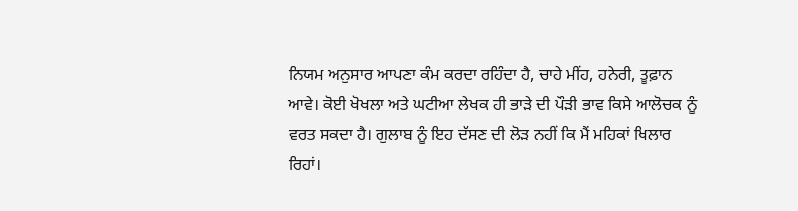ਨਿਯਮ ਅਨੁਸਾਰ ਆਪਣਾ ਕੰਮ ਕਰਦਾ ਰਹਿੰਦਾ ਹੈ, ਚਾਹੇ ਮੀਂਹ, ਹਨੇਰੀ, ਤੂਫ਼ਾਨ ਆਵੇ। ਕੋਈ ਖੋਖਲਾ ਅਤੇ ਘਟੀਆ ਲੇਖਕ ਹੀ ਭਾੜੇ ਦੀ ਪੌੜੀ ਭਾਵ ਕਿਸੇ ਆਲੋਚਕ ਨੂੰ ਵਰਤ ਸਕਦਾ ਹੈ। ਗੁਲਾਬ ਨੂੰ ਇਹ ਦੱਸਣ ਦੀ ਲੋੜ ਨਹੀਂ ਕਿ ਮੈਂ ਮਹਿਕਾਂ ਖਿਲਾਰ ਰਿਹਾਂ।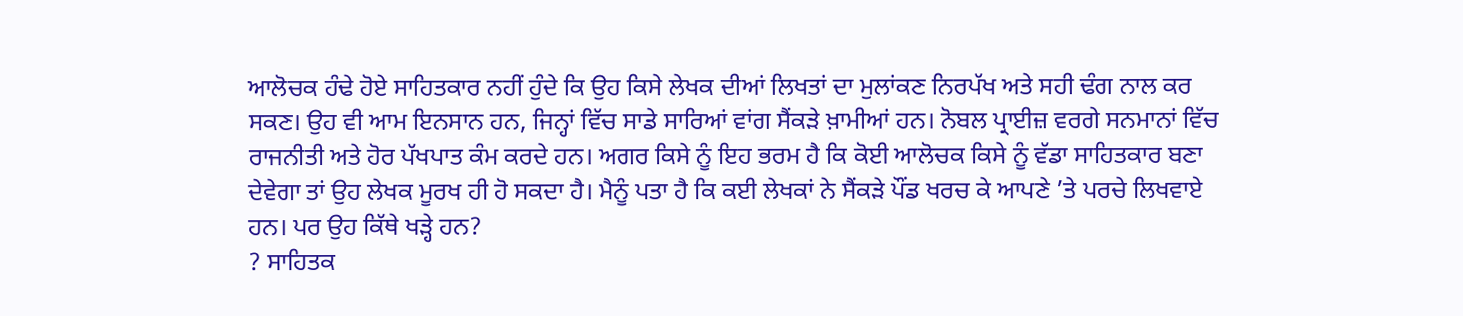ਆਲੋਚਕ ਹੰਢੇ ਹੋਏ ਸਾਹਿਤਕਾਰ ਨਹੀਂ ਹੁੰਦੇ ਕਿ ਉਹ ਕਿਸੇ ਲੇਖਕ ਦੀਆਂ ਲਿਖਤਾਂ ਦਾ ਮੁਲਾਂਕਣ ਨਿਰਪੱਖ ਅਤੇ ਸਹੀ ਢੰਗ ਨਾਲ ਕਰ ਸਕਣ। ਉਹ ਵੀ ਆਮ ਇਨਸਾਨ ਹਨ, ਜਿਨ੍ਹਾਂ ਵਿੱਚ ਸਾਡੇ ਸਾਰਿਆਂ ਵਾਂਗ ਸੈਂਕੜੇ ਖ਼ਾਮੀਆਂ ਹਨ। ਨੋਬਲ ਪ੍ਰਾਈਜ਼ ਵਰਗੇ ਸਨਮਾਨਾਂ ਵਿੱਚ ਰਾਜਨੀਤੀ ਅਤੇ ਹੋਰ ਪੱਖਪਾਤ ਕੰਮ ਕਰਦੇ ਹਨ। ਅਗਰ ਕਿਸੇ ਨੂੰ ਇਹ ਭਰਮ ਹੈ ਕਿ ਕੋਈ ਆਲੋਚਕ ਕਿਸੇ ਨੂੰ ਵੱਡਾ ਸਾਹਿਤਕਾਰ ਬਣਾ ਦੇਵੇਗਾ ਤਾਂ ਉਹ ਲੇਖਕ ਮੂਰਖ ਹੀ ਹੋ ਸਕਦਾ ਹੈ। ਮੈਨੂੰ ਪਤਾ ਹੈ ਕਿ ਕਈ ਲੇਖਕਾਂ ਨੇ ਸੈਂਕੜੇ ਪੌਂਡ ਖਰਚ ਕੇ ਆਪਣੇ ’ਤੇ ਪਰਚੇ ਲਿਖਵਾਏ ਹਨ। ਪਰ ਉਹ ਕਿੱਥੇ ਖੜ੍ਹੇ ਹਨ?
? ਸਾਹਿਤਕ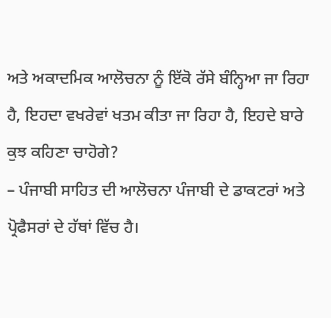ਅਤੇ ਅਕਾਦਮਿਕ ਆਲੋਚਨਾ ਨੂੰ ਇੱਕੋ ਰੱਸੇ ਬੰਨ੍ਹਿਆ ਜਾ ਰਿਹਾ ਹੈ, ਇਹਦਾ ਵਖਰੇਵਾਂ ਖਤਮ ਕੀਤਾ ਜਾ ਰਿਹਾ ਹੈ, ਇਹਦੇ ਬਾਰੇ ਕੁਝ ਕਹਿਣਾ ਚਾਹੋਗੇ?
– ਪੰਜਾਬੀ ਸਾਹਿਤ ਦੀ ਆਲੋਚਨਾ ਪੰਜਾਬੀ ਦੇ ਡਾਕਟਰਾਂ ਅਤੇ ਪ੍ਰੋਫੈਸਰਾਂ ਦੇ ਹੱਥਾਂ ਵਿੱਚ ਹੈ।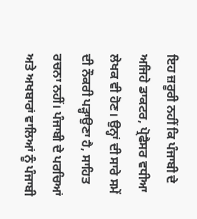ਇਹ ਜ਼ਰੂਰੀ ਨਹੀਂ ਕਿ ਪੰਜਾਬੀ ਦੇ ਅਜਿਹੇ ਡਾਕਟਰ, ਪ੍ਰੋਫੈਸਰ ਵਧੀਆ ਲੇਖਕ ਵੀ ਹੋਣ। ਉਨ੍ਹਾਂ ਦੀ ਸਾਰੇ ਸਮੇਂ ਦੀ ਨੌਕਰੀ ਪੜ੍ਹਾਉਣਾ ਹੈ, ਸਾਹਿਤ ਰਚਨਾ ਨਹੀਂ। ਪੰਜਾਬੀ ਦੇ ਪਰਚਿਆਂ ਅਤੇ ਅਖਬਾਰਾਂ ਵਾਲਿਆਂ ਨੂੰ ਪੰਜਾਬੀ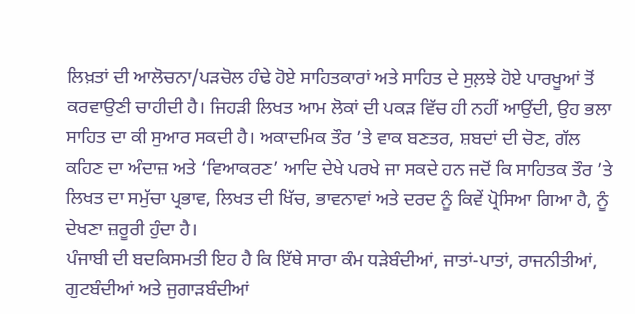ਲਿਖ਼ਤਾਂ ਦੀ ਆਲੋਚਨਾ/ਪੜਚੋਲ ਹੰਢੇ ਹੋਏ ਸਾਹਿਤਕਾਰਾਂ ਅਤੇ ਸਾਹਿਤ ਦੇ ਸੁਲ਼ਝੇ ਹੋਏ ਪਾਰਖੂਆਂ ਤੋਂ ਕਰਵਾਉਣੀ ਚਾਹੀਦੀ ਹੈ। ਜਿਹੜੀ ਲਿਖਤ ਆਮ ਲੋਕਾਂ ਦੀ ਪਕੜ ਵਿੱਚ ਹੀ ਨਹੀਂ ਆਉਂਦੀ, ਉਹ ਭਲਾ ਸਾਹਿਤ ਦਾ ਕੀ ਸੁਆਰ ਸਕਦੀ ਹੈ। ਅਕਾਦਮਿਕ ਤੌਰ ’ਤੇ ਵਾਕ ਬਣਤਰ, ਸ਼ਬਦਾਂ ਦੀ ਚੋਣ, ਗੱਲ ਕਹਿਣ ਦਾ ਅੰਦਾਜ਼ ਅਤੇ ‘ਵਿਆਕਰਣ’ ਆਦਿ ਦੇਖੇ ਪਰਖੇ ਜਾ ਸਕਦੇ ਹਨ ਜਦੋਂ ਕਿ ਸਾਹਿਤਕ ਤੌਰ ’ਤੇ ਲਿਖਤ ਦਾ ਸਮੁੱਚਾ ਪ੍ਰਭਾਵ, ਲਿਖਤ ਦੀ ਖਿੱਚ, ਭਾਵਨਾਵਾਂ ਅਤੇ ਦਰਦ ਨੂੰ ਕਿਵੇਂ ਪ੍ਰੋਸਿਆ ਗਿਆ ਹੈ, ਨੂੰ ਦੇਖਣਾ ਜ਼ਰੂਰੀ ਹੁੰਦਾ ਹੈ।
ਪੰਜਾਬੀ ਦੀ ਬਦਕਿਸਮਤੀ ਇਹ ਹੈ ਕਿ ਇੱਥੇ ਸਾਰਾ ਕੰਮ ਧੜੇਬੰਦੀਆਂ, ਜਾਤਾਂ-ਪਾਤਾਂ, ਰਾਜਨੀਤੀਆਂ, ਗੁਟਬੰਦੀਆਂ ਅਤੇ ਜੁਗਾੜਬੰਦੀਆਂ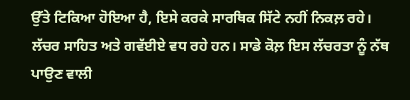ਉੱਤੇ ਟਿਕਿਆ ਹੋਇਆ ਹੈ, ਇਸੇ ਕਰਕੇ ਸਾਰਥਿਕ ਸਿੱਟੇ ਨਹੀਂ ਨਿਕਲ਼ ਰਹੇ। ਲੱਚਰ ਸਾਹਿਤ ਅਤੇ ਗਵੱਈਏ ਵਧ ਰਹੇ ਹਨ। ਸਾਡੇ ਕੋਲ਼ ਇਸ ਲੱਚਰਤਾ ਨੂੰ ਨੱਥ ਪਾਉਣ ਵਾਲੀ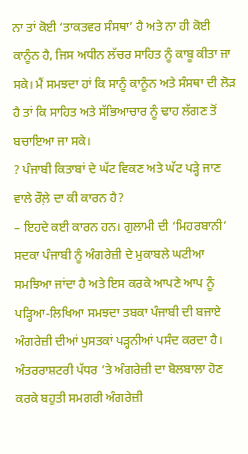ਨਾ ਤਾਂ ਕੋਈ ‘ਤਾਕਤਵਰ ਸੰਸਥਾ’ ਹੈ ਅਤੇ ਨਾ ਹੀ ਕੋਈ ਕਾਨੂੰਨ ਹੈ, ਜਿਸ ਅਧੀਨ ਲੱਚਰ ਸਾਹਿਤ ਨੂੰ ਕਾਬੂ ਕੀਤਾ ਜਾ ਸਕੇ। ਮੈਂ ਸਮਝਦਾ ਹਾਂ ਕਿ ਸਾਨੂੰ ਕਾਨੂੰਨ ਅਤੇ ਸੰਸਥਾ ਦੀ ਲੋੜ ਹੈ ਤਾਂ ਕਿ ਸਾਹਿਤ ਅਤੇ ਸੱਭਿਆਚਾਰ ਨੂੰ ਢਾਹ ਲੱਗਣ ਤੋਂ ਬਚਾਇਆ ਜਾ ਸਕੇ।
? ਪੰਜਾਬੀ ਕਿਤਾਬਾਂ ਦੇ ਘੱਟ ਵਿਕਣ ਅਤੇ ਘੱਟ ਪੜ੍ਹੇ ਜਾਣ ਵਾਲੇ ਰੌਲ਼ੇ ਦਾ ਕੀ ਕਾਰਨ ਹੈ?
– ਇਹਦੇ ਕਈ ਕਾਰਨ ਹਨ। ਗੁਲਾਮੀ ਦੀ ‘ਮਿਹਰਬਾਨੀ’ ਸਦਕਾ ਪੰਜਾਬੀ ਨੂੰ ਅੰਗਰੇਜ਼ੀ ਦੇ ਮੁਕਾਬਲੇ ਘਟੀਆ ਸਮਝਿਆ ਜਾਂਦਾ ਹੈ ਅਤੇ ਇਸ ਕਰਕੇ ਆਪਣੇ ਆਪ ਨੂੰ ਪੜ੍ਹਿਆ-ਲਿਖਿਆ ਸਮਝਦਾ ਤਬਕਾ ਪੰਜਾਬੀ ਦੀ ਬਜਾਏ ਅੰਗਰੇਜ਼ੀ ਦੀਆਂ ਪੁਸਤਕਾਂ ਪੜ੍ਹਨੀਆਂ ਪਸੰਦ ਕਰਦਾ ਹੈ। ਅੰਤਰਰਾਸ਼ਟਰੀ ਪੱਧਰ ’ਤੇ ਅੰਗਰੇਜ਼ੀ ਦਾ ਬੋਲਬਾਲਾ ਹੋਣ ਕਰਕੇ ਬਹੁਤੀ ਸਮਗਰੀ ਅੰਗਰੇਜ਼ੀ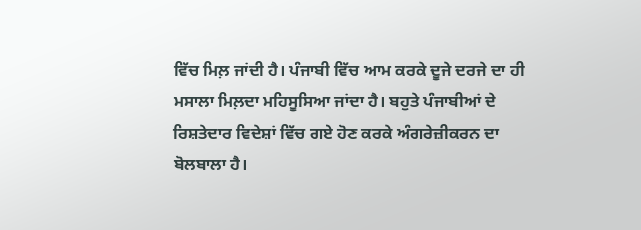ਵਿੱਚ ਮਿਲ਼ ਜਾਂਦੀ ਹੈ। ਪੰਜਾਬੀ ਵਿੱਚ ਆਮ ਕਰਕੇ ਦੂਜੇ ਦਰਜੇ ਦਾ ਹੀ ਮਸਾਲਾ ਮਿਲ਼ਦਾ ਮਹਿਸੂਸਿਆ ਜਾਂਦਾ ਹੈ। ਬਹੁਤੇ ਪੰਜਾਬੀਆਂ ਦੇ ਰਿਸ਼ਤੇਦਾਰ ਵਿਦੇਸ਼ਾਂ ਵਿੱਚ ਗਏ ਹੋਣ ਕਰਕੇ ਅੰਗਰੇਜ਼ੀਕਰਨ ਦਾ ਬੋਲਬਾਲਾ ਹੈ।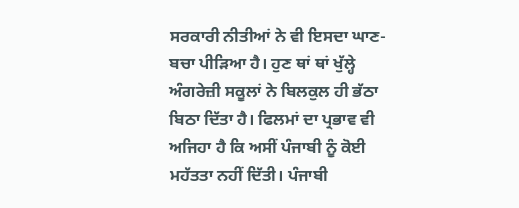ਸਰਕਾਰੀ ਨੀਤੀਆਂ ਨੇ ਵੀ ਇਸਦਾ ਘਾਣ-ਬਚਾ ਪੀੜਿਆ ਹੈ। ਹੁਣ ਥਾਂ ਥਾਂ ਖੁੱਲ੍ਹੇ ਅੰਗਰੇਜ਼ੀ ਸਕੂਲਾਂ ਨੇ ਬਿਲਕੁਲ ਹੀ ਭੱਠਾ ਬਿਠਾ ਦਿੱਤਾ ਹੈ। ਫਿਲਮਾਂ ਦਾ ਪ੍ਰਭਾਵ ਵੀ ਅਜਿਹਾ ਹੈ ਕਿ ਅਸੀਂ ਪੰਜਾਬੀ ਨੂੰ ਕੋਈ ਮਹੱਤਤਾ ਨਹੀਂ ਦਿੱਤੀ। ਪੰਜਾਬੀ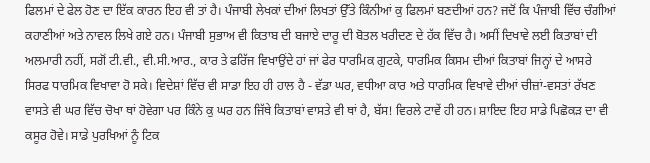ਫਿਲਮਾਂ ਦੇ ਫੇਲ ਹੋਣ ਦਾ ਇੱਕ ਕਾਰਨ ਇਹ ਵੀ ਤਾਂ ਹੈ। ਪੰਜਾਬੀ ਲੇਖਕਾਂ ਦੀਆਂ ਲਿਖਤਾਂ ਉੱਤੇ ਕਿੰਨੀਆਂ ਕੁ ਫਿਲਮਾਂ ਬਣਦੀਆਂ ਹਨ? ਜਦੋਂ ਕਿ ਪੰਜਾਬੀ ਵਿੱਚ ਚੰਗੀਆਂ ਕਹਾਣੀਆਂ ਅਤੇ ਨਾਵਲ ਲਿਖੇ ਗਏ ਹਨ। ਪੰਜਾਬੀ ਸੁਭਾਅ ਵੀ ਕਿਤਾਬ ਦੀ ਬਜਾਏ ਦਾਰੂ ਦੀ ਬੋਤਲ ਖਰੀਦਣ ਦੇ ਹੱਕ ਵਿੱਚ ਹੈ। ਅਸੀਂ ਦਿਖਾਵੇ ਲਈ ਕਿਤਾਬਾਂ ਦੀ ਅਲਮਾਰੀ ਨਹੀਂ, ਸਗੋਂ ਟੀ.ਵੀ., ਵੀ.ਸੀ.ਆਰ., ਕਾਰ ਤੇ ਫਰਿੱਜ ਵਿਖਾਉਂਦੇ ਹਾਂ ਜਾਂ ਫੇਰ ਧਾਰਮਿਕ ਗੁਟਕੇ, ਧਾਰਮਿਕ ਕਿਸਮ ਦੀਆਂ ਕਿਤਾਬਾਂ ਜਿਨ੍ਹਾਂ ਦੇ ਆਸਰੇ ਸਿਰਫ ਧਾਰਮਿਕ ਵਿਖਾਵਾ ਹੋ ਸਕੇ। ਵਿਦੇਸ਼ਾਂ ਵਿੱਚ ਵੀ ਸਾਡਾ ਇਹ ਹੀ ਹਾਲ ਹੈ - ਵੱਡਾ ਘਰ, ਵਧੀਆ ਕਾਰ ਅਤੇ ਧਾਰਮਿਕ ਵਿਖਾਵੇ ਦੀਆਂ ਚੀਜ਼ਾਂ-ਵਸਤਾਂ ਰੱਖਣ ਵਾਸਤੇ ਵੀ ਘਰ ਵਿੱਚ ਚੋਖਾ ਥਾਂ ਹੋਵੇਗਾ ਪਰ ਕਿੰਨੇ ਕੁ ਘਰ ਹਨ ਜਿੱਥੇ ਕਿਤਾਬਾਂ ਵਾਸਤੇ ਵੀ ਥਾਂ ਹੈ, ਬੱਸ! ਵਿਰਲੇ ਟਾਵੇਂ ਹੀ ਹਨ। ਸ਼ਾਇਦ ਇਹ ਸਾਡੇ ਪਿਛੋਕੜ ਦਾ ਵੀ ਕਸੂਰ ਹੋਵੇ। ਸਾਡੇ ਪੁਰਖਿਆਂ ਨੂੰ ਟਿਕ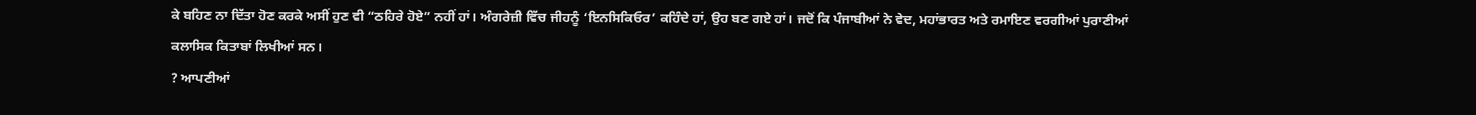ਕੇ ਬਹਿਣ ਨਾ ਦਿੱਤਾ ਹੋਣ ਕਰਕੇ ਅਸੀਂ ਹੁਣ ਵੀ “ਠਹਿਰੇ ਹੋਏ” ਨਹੀਂ ਹਾਂ। ਅੰਗਰੇਜ਼ੀ ਵਿੱਚ ਜੀਹਨੂੰ ‘ਇਨਸਿਕਿਓਰ’ ਕਹਿੰਦੇ ਹਾਂ, ਉਹ ਬਣ ਗਏ ਹਾਂ। ਜਦੋਂ ਕਿ ਪੰਜਾਬੀਆਂ ਨੇ ਵੇਦ, ਮਹਾਂਭਾਰਤ ਅਤੇ ਰਮਾਇਣ ਵਰਗੀਆਂ ਪੁਰਾਣੀਆਂ ਕਲਾਸਿਕ ਕਿਤਾਬਾਂ ਲਿਖੀਆਂ ਸਨ।
? ਆਪਣੀਆਂ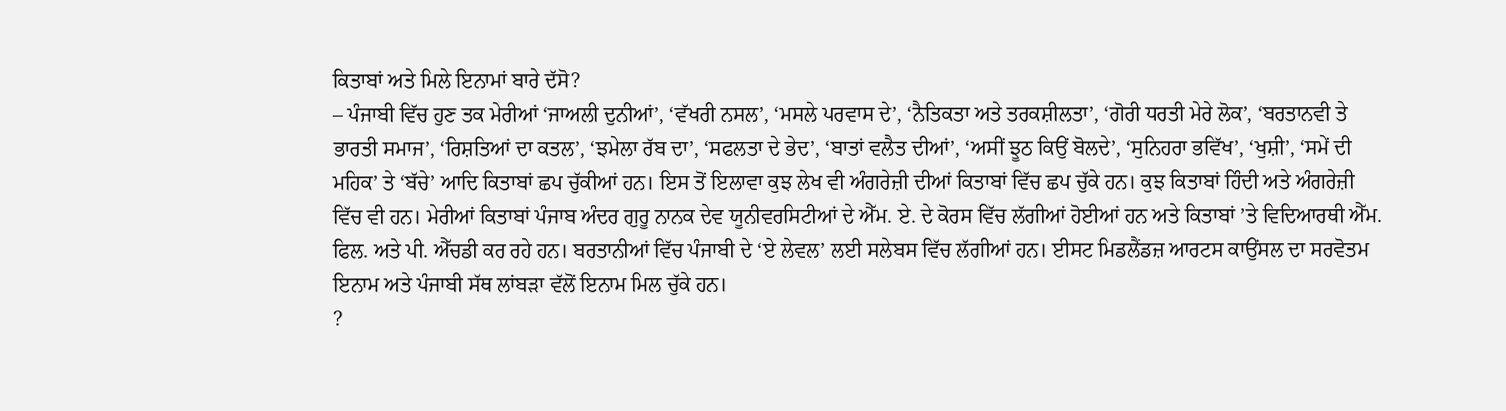ਕਿਤਾਬਾਂ ਅਤੇ ਮਿਲੇ ਇਨਾਮਾਂ ਬਾਰੇ ਦੱਸੋ?
– ਪੰਜਾਬੀ ਵਿੱਚ ਹੁਣ ਤਕ ਮੇਰੀਆਂ ‘ਜਾਅਲੀ ਦੁਨੀਆਂ’, ‘ਵੱਖਰੀ ਨਸਲ’, ‘ਮਸਲੇ ਪਰਵਾਸ ਦੇ’, ‘ਨੈਤਿਕਤਾ ਅਤੇ ਤਰਕਸ਼ੀਲਤਾ’, ‘ਗੋਰੀ ਧਰਤੀ ਮੇਰੇ ਲੋਕ’, ‘ਬਰਤਾਨਵੀ ਤੇ ਭਾਰਤੀ ਸਮਾਜ’, ‘ਰਿਸ਼ਤਿਆਂ ਦਾ ਕਤਲ’, ‘ਝਮੇਲਾ ਰੱਬ ਦਾ’, ‘ਸਫਲਤਾ ਦੇ ਭੇਦ’, ‘ਬਾਤਾਂ ਵਲੈਤ ਦੀਆਂ’, ‘ਅਸੀਂ ਝੂਠ ਕਿਉਂ ਬੋਲਦੇ’, ‘ਸੁਨਿਹਰਾ ਭਵਿੱਖ’, ‘ਖੁਸ਼ੀ’, ‘ਸਮੇਂ ਦੀ ਮਹਿਕ’ ਤੇ ‘ਬੱਚੇ’ ਆਦਿ ਕਿਤਾਬਾਂ ਛਪ ਚੁੱਕੀਆਂ ਹਨ। ਇਸ ਤੋਂ ਇਲਾਵਾ ਕੁਝ ਲੇਖ ਵੀ ਅੰਗਰੇਜ਼ੀ ਦੀਆਂ ਕਿਤਾਬਾਂ ਵਿੱਚ ਛਪ ਚੁੱਕੇ ਹਨ। ਕੁਝ ਕਿਤਾਬਾਂ ਹਿੰਦੀ ਅਤੇ ਅੰਗਰੇਜ਼ੀ ਵਿੱਚ ਵੀ ਹਨ। ਮੇਰੀਆਂ ਕਿਤਾਬਾਂ ਪੰਜਾਬ ਅੰਦਰ ਗੁਰੂ ਨਾਨਕ ਦੇਵ ਯੂਨੀਵਰਸਿਟੀਆਂ ਦੇ ਐੱਮ. ਏ. ਦੇ ਕੋਰਸ ਵਿੱਚ ਲੱਗੀਆਂ ਹੋਈਆਂ ਹਨ ਅਤੇ ਕਿਤਾਬਾਂ ’ਤੇ ਵਿਦਿਆਰਥੀ ਐੱਮ. ਫਿਲ. ਅਤੇ ਪੀ. ਐੱਚਡੀ ਕਰ ਰਹੇ ਹਨ। ਬਰਤਾਨੀਆਂ ਵਿੱਚ ਪੰਜਾਬੀ ਦੇ ‘ਏ ਲੇਵਲ’ ਲਈ ਸਲੇਬਸ ਵਿੱਚ ਲੱਗੀਆਂ ਹਨ। ਈਸਟ ਮਿਡਲੈਂਡਜ਼ ਆਰਟਸ ਕਾਉਂਸਲ ਦਾ ਸਰਵੋਤਮ ਇਨਾਮ ਅਤੇ ਪੰਜਾਬੀ ਸੱਥ ਲਾਂਬੜਾ ਵੱਲੋਂ ਇਨਾਮ ਮਿਲ ਚੁੱਕੇ ਹਨ।
?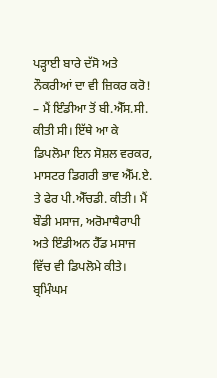ਪੜ੍ਹਾਈ ਬਾਰੇ ਦੱਸੋ ਅਤੇ ਨੌਕਰੀਆਂ ਦਾ ਵੀ ਜ਼ਿਕਰ ਕਰੋ!
– ਮੈਂ ਇੰਡੀਆ ਤੋਂ ਬੀ.ਐੱਸ.ਸੀ. ਕੀਤੀ ਸੀ। ਇੱਥੇ ਆ ਕੇ ਡਿਪਲੋਮਾ ਇਨ ਸੋਸ਼ਲ ਵਰਕਰ, ਮਾਸਟਰ ਡਿਗਰੀ ਭਾਵ ਐੱਮ.ਏ. ਤੇ ਫੇਰ ਪੀ.ਐੱਚਡੀ. ਕੀਤੀ। ਮੈਂ ਬੌਡੀ ਮਸਾਜ, ਅਰੋਮਾਥੈਰਾਪੀ ਅਤੇ ਇੰਡੀਅਨ ਹੈੱਡ ਮਸਾਜ ਵਿੱਚ ਵੀ ਡਿਪਲੋਮੇ ਕੀਤੇ। ਬ੍ਰਮਿੰਘਮ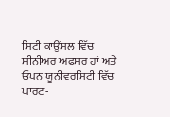ਸਿਟੀ ਕਾਉਂਸਲ ਵਿੱਚ ਸੀਨੀਅਰ ਅਫਸਰ ਹਾਂ ਅਤੇ ਓਪਨ ਯੂਨੀਵਰਸਿਟੀ ਵਿੱਚ ਪਾਰਟ-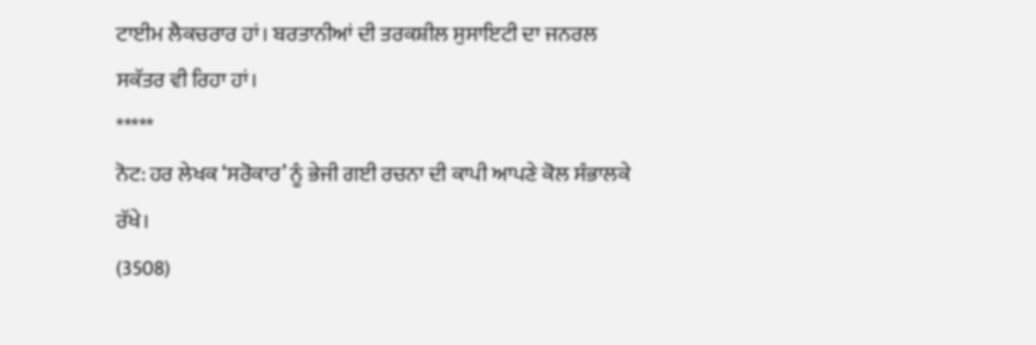ਟਾਈਮ ਲੈਕਚਰਾਰ ਹਾਂ। ਬਰਤਾਨੀਆਂ ਦੀ ਤਰਕਸ਼ੀਲ ਸੁਸਾਇਟੀ ਦਾ ਜਨਰਲ ਸਕੱਤਰ ਵੀ ਰਿਹਾ ਹਾਂ।
*****
ਨੋਟ: ਹਰ ਲੇਖਕ ‘ਸਰੋਕਾਰ’ ਨੂੰ ਭੇਜੀ ਗਈ ਰਚਨਾ ਦੀ ਕਾਪੀ ਆਪਣੇ ਕੋਲ ਸੰਭਾਲਕੇ ਰੱਖੇ।
(3508)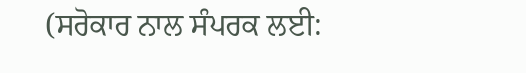(ਸਰੋਕਾਰ ਨਾਲ ਸੰਪਰਕ ਲਈ: